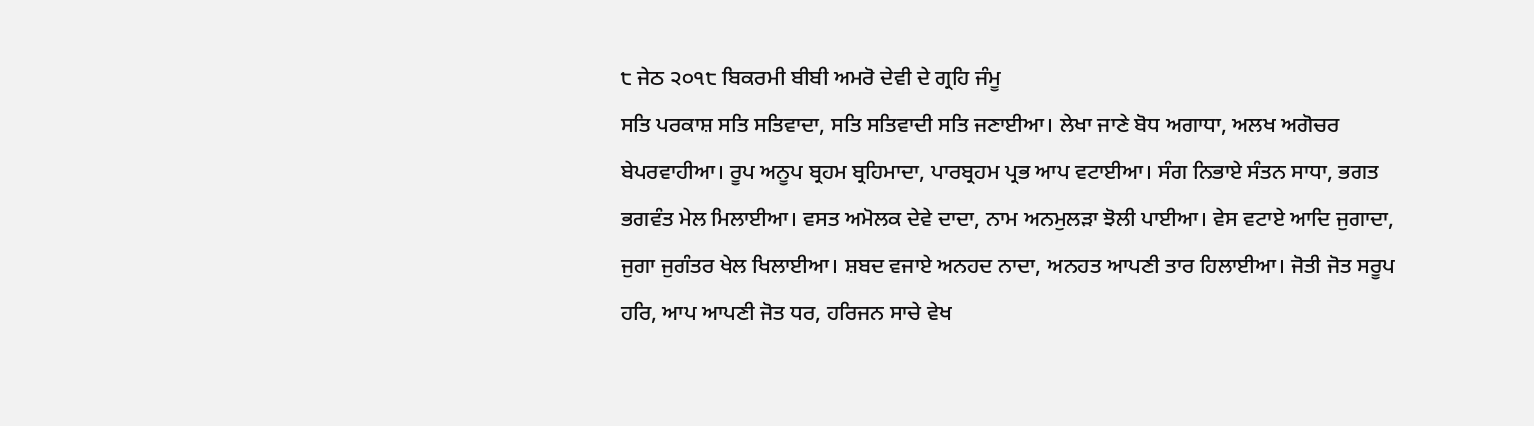੮ ਜੇਠ ੨੦੧੮ ਬਿਕਰਮੀ ਬੀਬੀ ਅਮਰੋ ਦੇਵੀ ਦੇ ਗ੍ਰਹਿ ਜੰਮੂ
ਸਤਿ ਪਰਕਾਸ਼ ਸਤਿ ਸਤਿਵਾਦਾ, ਸਤਿ ਸਤਿਵਾਦੀ ਸਤਿ ਜਣਾਈਆ। ਲੇਖਾ ਜਾਣੇ ਬੋਧ ਅਗਾਧਾ, ਅਲਖ ਅਗੋਚਰ ਬੇਪਰਵਾਹੀਆ। ਰੂਪ ਅਨੂਪ ਬ੍ਰਹਮ ਬ੍ਰਹਿਮਾਦਾ, ਪਾਰਬ੍ਰਹਮ ਪ੍ਰਭ ਆਪ ਵਟਾਈਆ। ਸੰਗ ਨਿਭਾਏ ਸੰਤਨ ਸਾਧਾ, ਭਗਤ ਭਗਵੰਤ ਮੇਲ ਮਿਲਾਈਆ। ਵਸਤ ਅਮੋਲਕ ਦੇਵੇ ਦਾਦਾ, ਨਾਮ ਅਨਮੁਲੜਾ ਝੋਲੀ ਪਾਈਆ। ਵੇਸ ਵਟਾਏ ਆਦਿ ਜੁਗਾਦਾ, ਜੁਗਾ ਜੁਗੰਤਰ ਖੇਲ ਖਿਲਾਈਆ। ਸ਼ਬਦ ਵਜਾਏ ਅਨਹਦ ਨਾਦਾ, ਅਨਹਤ ਆਪਣੀ ਤਾਰ ਹਿਲਾਈਆ। ਜੋਤੀ ਜੋਤ ਸਰੂਪ ਹਰਿ, ਆਪ ਆਪਣੀ ਜੋਤ ਧਰ, ਹਰਿਜਨ ਸਾਚੇ ਵੇਖ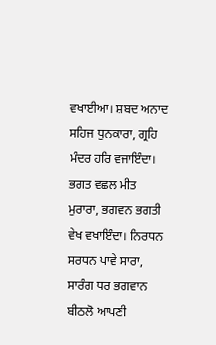ਵਖਾਈਆ। ਸ਼ਬਦ ਅਨਾਦ ਸਹਿਜ ਧੁਨਕਾਰਾ, ਗ੍ਰਹਿ ਮੰਦਰ ਹਰਿ ਵਜਾਇੰਦਾ। ਭਗਤ ਵਛਲ ਮੀਤ ਮੁਰਾਰਾ, ਭਗਵਨ ਭਗਤੀ ਵੇਖ ਵਖਾਇੰਦਾ। ਨਿਰਧਨ ਸਰਧਨ ਪਾਵੇ ਸਾਰਾ, ਸਾਰੰਗ ਧਰ ਭਗਵਾਨ ਬੀਠਲੋ ਆਪਣੀ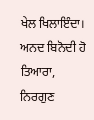ਖੇਲ ਖਿਲਾਇੰਦਾ। ਅਨਦ ਬਿਨੋਦੀ ਹੋ ਤਿਆਰਾ, ਨਿਰਗੁਣ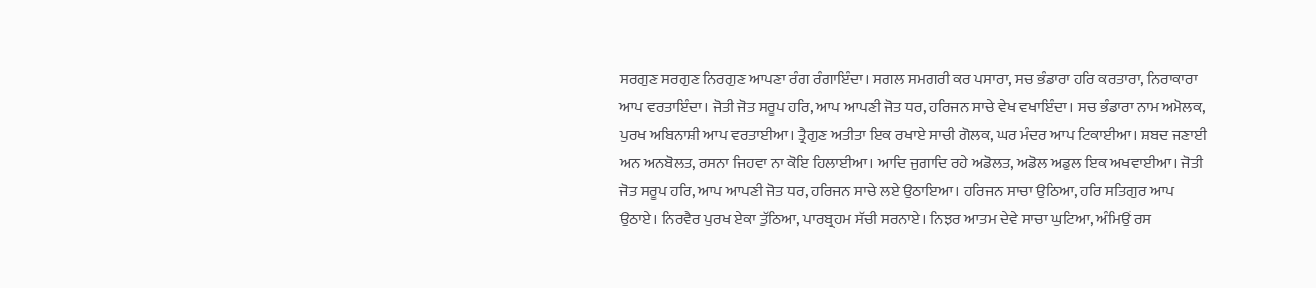ਸਰਗੁਣ ਸਰਗੁਣ ਨਿਰਗੁਣ ਆਪਣਾ ਰੰਗ ਰੰਗਾਇੰਦਾ। ਸਗਲ ਸਮਗਰੀ ਕਰ ਪਸਾਰਾ, ਸਚ ਭੰਡਾਰਾ ਹਰਿ ਕਰਤਾਰਾ, ਨਿਰਾਕਾਰਾ ਆਪ ਵਰਤਾਇੰਦਾ। ਜੋਤੀ ਜੋਤ ਸਰੂਪ ਹਰਿ, ਆਪ ਆਪਣੀ ਜੋਤ ਧਰ, ਹਰਿਜਨ ਸਾਚੇ ਵੇਖ ਵਖਾਇੰਦਾ। ਸਚ ਭੰਡਾਰਾ ਨਾਮ ਅਮੋਲਕ, ਪੁਰਖ ਅਬਿਨਾਸ਼ੀ ਆਪ ਵਰਤਾਈਆ। ਤ੍ਰੈਗੁਣ ਅਤੀਤਾ ਇਕ ਰਖਾਏ ਸਾਚੀ ਗੋਲਕ, ਘਰ ਮੰਦਰ ਆਪ ਟਿਕਾਈਆ। ਸ਼ਬਦ ਜਣਾਈ ਅਨ ਅਨਬੋਲਤ, ਰਸਨਾ ਜਿਹਵਾ ਨਾ ਕੋਇ ਹਿਲਾਈਆ। ਆਦਿ ਜੁਗਾਦਿ ਰਹੇ ਅਡੋਲਤ, ਅਡੋਲ ਅਡੁਲ ਇਕ ਅਖਵਾਈਆ। ਜੋਤੀ ਜੋਤ ਸਰੂਪ ਹਰਿ, ਆਪ ਆਪਣੀ ਜੋਤ ਧਰ, ਹਰਿਜਨ ਸਾਚੇ ਲਏ ਉਠਾਇਆ। ਹਰਿਜਨ ਸਾਚਾ ਉਠਿਆ, ਹਰਿ ਸਤਿਗੁਰ ਆਪ ਉਠਾਏ। ਨਿਰਵੈਰ ਪੁਰਖ ਏਕਾ ਤੁੱਠਿਆ, ਪਾਰਬ੍ਰਹਮ ਸੱਚੀ ਸਰਨਾਏ। ਨਿਝਰ ਆਤਮ ਦੇਵੇ ਸਾਚਾ ਘੁਟਿਆ, ਅੰਮਿਉਂ ਰਸ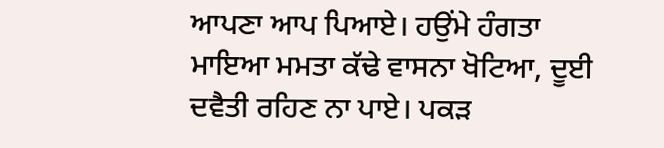ਆਪਣਾ ਆਪ ਪਿਆਏ। ਹਉਂਮੇ ਹੰਗਤਾ ਮਾਇਆ ਮਮਤਾ ਕੱਢੇ ਵਾਸਨਾ ਖੋਟਿਆ, ਦੂਈ ਦਵੈਤੀ ਰਹਿਣ ਨਾ ਪਾਏ। ਪਕੜ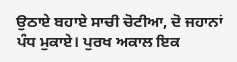ਉਠਾਏ ਬਹਾਏ ਸਾਚੀ ਚੋਟੀਆ, ਦੋ ਜਹਾਨਾਂ ਪੰਧ ਮੁਕਾਏ। ਪੁਰਖ ਅਕਾਲ ਇਕ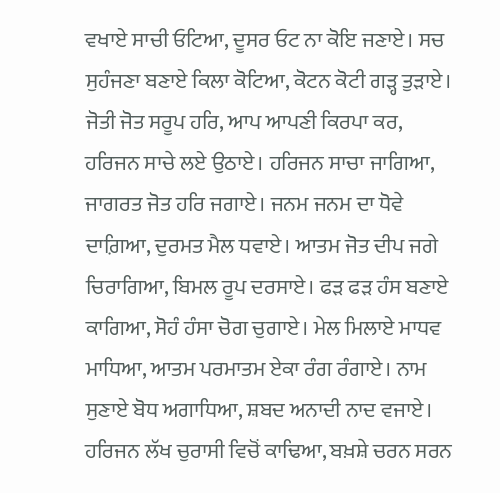ਵਖਾਏ ਸਾਚੀ ਓਟਿਆ, ਦੂਸਰ ਓਟ ਨਾ ਕੋਇ ਜਣਾਏ। ਸਚ ਸੁਹੰਜਣਾ ਬਣਾਏ ਕਿਲਾ ਕੋਟਿਆ, ਕੋਟਨ ਕੋਟੀ ਗੜ੍ਹ ਤੁੜਾਏ। ਜੋਤੀ ਜੋਤ ਸਰੂਪ ਹਰਿ, ਆਪ ਆਪਣੀ ਕਿਰਪਾ ਕਰ, ਹਰਿਜਨ ਸਾਚੇ ਲਏ ਉਠਾਏ। ਹਰਿਜਨ ਸਾਚਾ ਜਾਗਿਆ, ਜਾਗਰਤ ਜੋਤ ਹਰਿ ਜਗਾਏ। ਜਨਮ ਜਨਮ ਦਾ ਧੋਵੇ ਦਾਗ਼ਿਆ, ਦੁਰਮਤ ਮੈਲ ਧਵਾਏ। ਆਤਮ ਜੋਤ ਦੀਪ ਜਗੇ ਚਿਰਾਗਿਆ, ਬਿਮਲ ਰੂਪ ਦਰਸਾਏ। ਫੜ ਫੜ ਹੰਸ ਬਣਾਏ ਕਾਗਿਆ, ਸੋਹੰ ਹੰਸਾ ਚੋਗ ਚੁਗਾਏ। ਮੇਲ ਮਿਲਾਏ ਮਾਧਵ ਮਾਧਿਆ, ਆਤਮ ਪਰਮਾਤਮ ਏਕਾ ਰੰਗ ਰੰਗਾਏ। ਨਾਮ ਸੁਣਾਏ ਬੋਧ ਅਗਾਧਿਆ, ਸ਼ਬਦ ਅਨਾਦੀ ਨਾਦ ਵਜਾਏ। ਹਰਿਜਨ ਲੱਖ ਚੁਰਾਸੀ ਵਿਚੋਂ ਕਾਢਿਆ, ਬਖ਼ਸ਼ੇ ਚਰਨ ਸਰਨ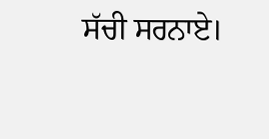ਸੱਚੀ ਸਰਨਾਏ।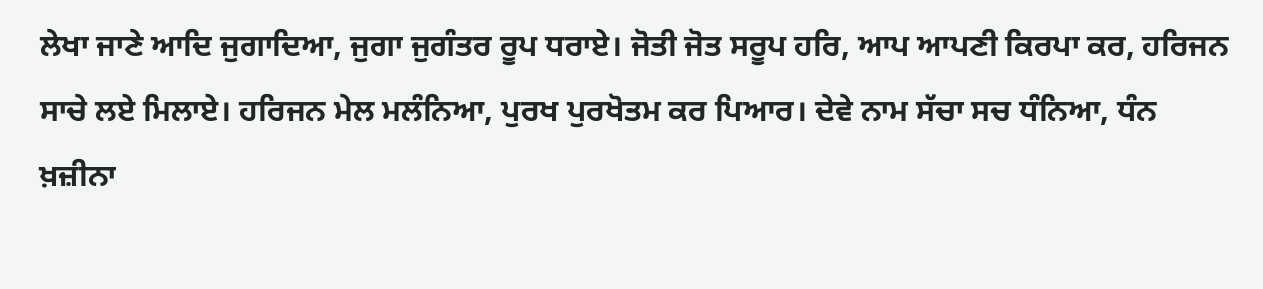ਲੇਖਾ ਜਾਣੇ ਆਦਿ ਜੁਗਾਦਿਆ, ਜੁਗਾ ਜੁਗੰਤਰ ਰੂਪ ਧਰਾਏ। ਜੋਤੀ ਜੋਤ ਸਰੂਪ ਹਰਿ, ਆਪ ਆਪਣੀ ਕਿਰਪਾ ਕਰ, ਹਰਿਜਨ ਸਾਚੇ ਲਏ ਮਿਲਾਏ। ਹਰਿਜਨ ਮੇਲ ਮਲੰਨਿਆ, ਪੁਰਖ ਪੁਰਖੋਤਮ ਕਰ ਪਿਆਰ। ਦੇਵੇ ਨਾਮ ਸੱਚਾ ਸਚ ਧੰਨਿਆ, ਧੰਨ ਖ਼ਜ਼ੀਨਾ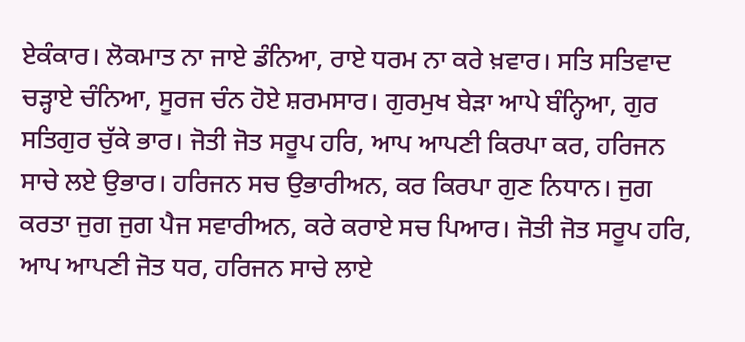ਏਕੰਕਾਰ। ਲੋਕਮਾਤ ਨਾ ਜਾਏ ਡੰਨਿਆ, ਰਾਏ ਧਰਮ ਨਾ ਕਰੇ ਖ਼ਵਾਰ। ਸਤਿ ਸਤਿਵਾਦ ਚੜ੍ਹਾਏ ਚੰਨਿਆ, ਸੂਰਜ ਚੰਨ ਹੋਏ ਸ਼ਰਮਸਾਰ। ਗੁਰਮੁਖ ਬੇੜਾ ਆਪੇ ਬੰਨ੍ਹਿਆ, ਗੁਰ ਸਤਿਗੁਰ ਚੁੱਕੇ ਭਾਰ। ਜੋਤੀ ਜੋਤ ਸਰੂਪ ਹਰਿ, ਆਪ ਆਪਣੀ ਕਿਰਪਾ ਕਰ, ਹਰਿਜਨ ਸਾਚੇ ਲਏ ਉਭਾਰ। ਹਰਿਜਨ ਸਚ ਉਭਾਰੀਅਨ, ਕਰ ਕਿਰਪਾ ਗੁਣ ਨਿਧਾਨ। ਜੁਗ ਕਰਤਾ ਜੁਗ ਜੁਗ ਪੈਜ ਸਵਾਰੀਅਨ, ਕਰੇ ਕਰਾਏ ਸਚ ਪਿਆਰ। ਜੋਤੀ ਜੋਤ ਸਰੂਪ ਹਰਿ, ਆਪ ਆਪਣੀ ਜੋਤ ਧਰ, ਹਰਿਜਨ ਸਾਚੇ ਲਾਏ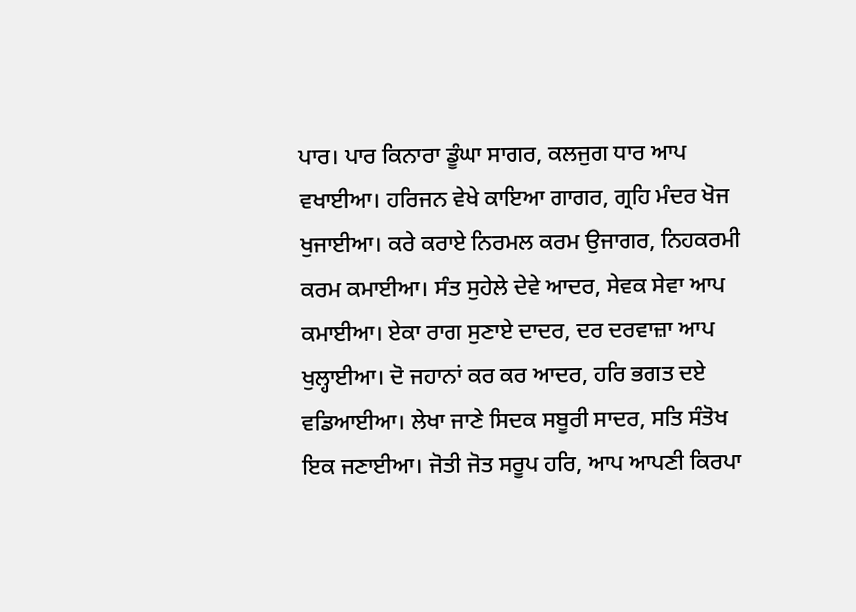ਪਾਰ। ਪਾਰ ਕਿਨਾਰਾ ਡੂੰਘਾ ਸਾਗਰ, ਕਲਜੁਗ ਧਾਰ ਆਪ ਵਖਾਈਆ। ਹਰਿਜਨ ਵੇਖੇ ਕਾਇਆ ਗਾਗਰ, ਗ੍ਰਹਿ ਮੰਦਰ ਖੋਜ ਖੁਜਾਈਆ। ਕਰੇ ਕਰਾਏ ਨਿਰਮਲ ਕਰਮ ਉਜਾਗਰ, ਨਿਹਕਰਮੀ ਕਰਮ ਕਮਾਈਆ। ਸੰਤ ਸੁਹੇਲੇ ਦੇਵੇ ਆਦਰ, ਸੇਵਕ ਸੇਵਾ ਆਪ ਕਮਾਈਆ। ਏਕਾ ਰਾਗ ਸੁਣਾਏ ਦਾਦਰ, ਦਰ ਦਰਵਾਜ਼ਾ ਆਪ ਖੁਲ੍ਹਾਈਆ। ਦੋ ਜਹਾਨਾਂ ਕਰ ਕਰ ਆਦਰ, ਹਰਿ ਭਗਤ ਦਏ ਵਡਿਆਈਆ। ਲੇਖਾ ਜਾਣੇ ਸਿਦਕ ਸਬੂਰੀ ਸਾਦਰ, ਸਤਿ ਸੰਤੋਖ ਇਕ ਜਣਾਈਆ। ਜੋਤੀ ਜੋਤ ਸਰੂਪ ਹਰਿ, ਆਪ ਆਪਣੀ ਕਿਰਪਾ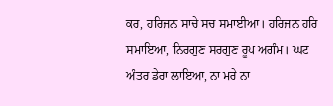ਕਰ, ਹਰਿਜਨ ਸਾਚੇ ਸਚ ਸਮਾਈਆ। ਹਰਿਜਨ ਹਰਿ ਸਮਾਇਆ, ਨਿਰਗੁਣ ਸਰਗੁਣ ਰੂਪ ਅਗੰਮ। ਘਟ ਅੰਤਰ ਡੇਰਾ ਲਾਇਆ, ਨਾ ਮਰੇ ਨਾ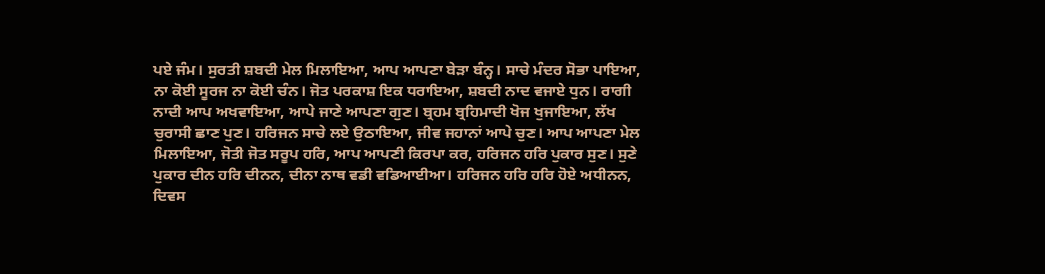ਪਏ ਜੰਮ। ਸੁਰਤੀ ਸ਼ਬਦੀ ਮੇਲ ਮਿਲਾਇਆ, ਆਪ ਆਪਣਾ ਬੇੜਾ ਬੰਨ੍ਹ। ਸਾਚੇ ਮੰਦਰ ਸੋਭਾ ਪਾਇਆ, ਨਾ ਕੋਈ ਸੂਰਜ ਨਾ ਕੋਈ ਚੰਨ। ਜੋਤ ਪਰਕਾਸ਼ ਇਕ ਧਰਾਇਆ, ਸ਼ਬਦੀ ਨਾਦ ਵਜਾਏ ਧੁਨ। ਰਾਗੀ ਨਾਦੀ ਆਪ ਅਖਵਾਇਆ, ਆਪੇ ਜਾਣੇ ਆਪਣਾ ਗੁਣ। ਬ੍ਰਹਮ ਬ੍ਰਹਿਮਾਦੀ ਖੋਜ ਖੁਜਾਇਆ, ਲੱਖ ਚੁਰਾਸੀ ਛਾਣ ਪੁਣ। ਹਰਿਜਨ ਸਾਚੇ ਲਏ ਉਠਾਇਆ, ਜੀਵ ਜਹਾਨਾਂ ਆਪੇ ਚੁਣ। ਆਪ ਆਪਣਾ ਮੇਲ ਮਿਲਾਇਆ, ਜੋਤੀ ਜੋਤ ਸਰੂਪ ਹਰਿ, ਆਪ ਆਪਣੀ ਕਿਰਪਾ ਕਰ, ਹਰਿਜਨ ਹਰਿ ਪੁਕਾਰ ਸੁਣ। ਸੁਣੇ ਪੁਕਾਰ ਦੀਨ ਹਰਿ ਦੀਨਨ, ਦੀਨਾ ਨਾਥ ਵਡੀ ਵਡਿਆਈਆ। ਹਰਿਜਨ ਹਰਿ ਹਰਿ ਹੋਏ ਅਧੀਨਨ, ਦਿਵਸ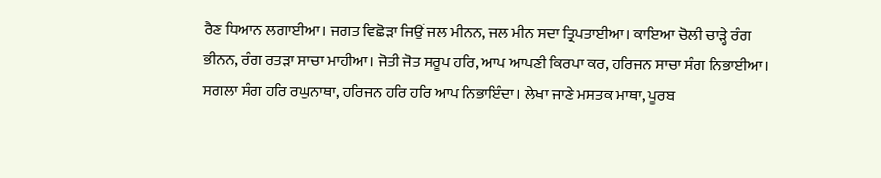ਰੈਣ ਧਿਆਨ ਲਗਾਈਆ। ਜਗਤ ਵਿਛੋੜਾ ਜਿਉਂ ਜਲ ਮੀਨਨ, ਜਲ ਮੀਨ ਸਦਾ ਤ੍ਰਿਪਤਾਈਆ। ਕਾਇਆ ਚੋਲੀ ਚਾੜ੍ਹੇ ਰੰਗ ਭੀਨਨ, ਰੰਗ ਰਤੜਾ ਸਾਚਾ ਮਾਹੀਆ। ਜੋਤੀ ਜੋਤ ਸਰੂਪ ਹਰਿ, ਆਪ ਆਪਣੀ ਕਿਰਪਾ ਕਰ, ਹਰਿਜਨ ਸਾਚਾ ਸੰਗ ਨਿਭਾਈਆ। ਸਗਲਾ ਸੰਗ ਹਰਿ ਰਘੁਨਾਥਾ, ਹਰਿਜਨ ਹਰਿ ਹਰਿ ਆਪ ਨਿਭਾਇੰਦਾ। ਲੇਖਾ ਜਾਣੇ ਮਸਤਕ ਮਾਥਾ, ਪੂਰਬ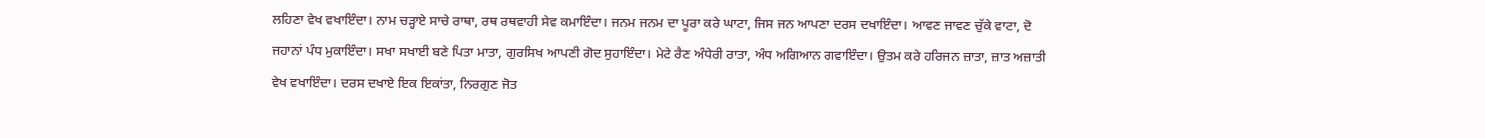ਲਹਿਣਾ ਵੇਖ ਵਖਾਇੰਦਾ। ਨਾਮ ਚੜ੍ਹਾਏ ਸਾਚੇ ਰਾਥਾ, ਰਥ ਰਥਵਾਹੀ ਸੇਵ ਕਮਾਇੰਦਾ। ਜਨਮ ਜਨਮ ਦਾ ਪੂਰਾ ਕਰੇ ਘਾਟਾ, ਜਿਸ ਜਨ ਆਪਣਾ ਦਰਸ ਦਖਾਇੰਦਾ। ਆਵਣ ਜਾਵਣ ਚੁੱਕੇ ਵਾਟਾ, ਦੋ ਜਹਾਨਾਂ ਪੰਧ ਮੁਕਾਇੰਦਾ। ਸਖਾ ਸਖਾਈ ਬਣੇ ਪਿਤਾ ਮਾਤਾ, ਗੁਰਸਿਖ ਆਪਣੀ ਗੋਦ ਸੁਹਾਇੰਦਾ। ਮੇਟੇ ਰੈਣ ਅੰਧੇਰੀ ਰਾਤਾ, ਅੰਧ ਅਗਿਆਨ ਗਵਾਇੰਦਾ। ਉਤਮ ਕਰੇ ਹਰਿਜਨ ਜ਼ਾਤਾ, ਜ਼ਾਤ ਅਜ਼ਾਤੀ ਵੇਖ ਵਖਾਇੰਦਾ। ਦਰਸ ਦਖਾਏ ਇਕ ਇਕਾਂਤਾ, ਨਿਰਗੁਣ ਜੋਤ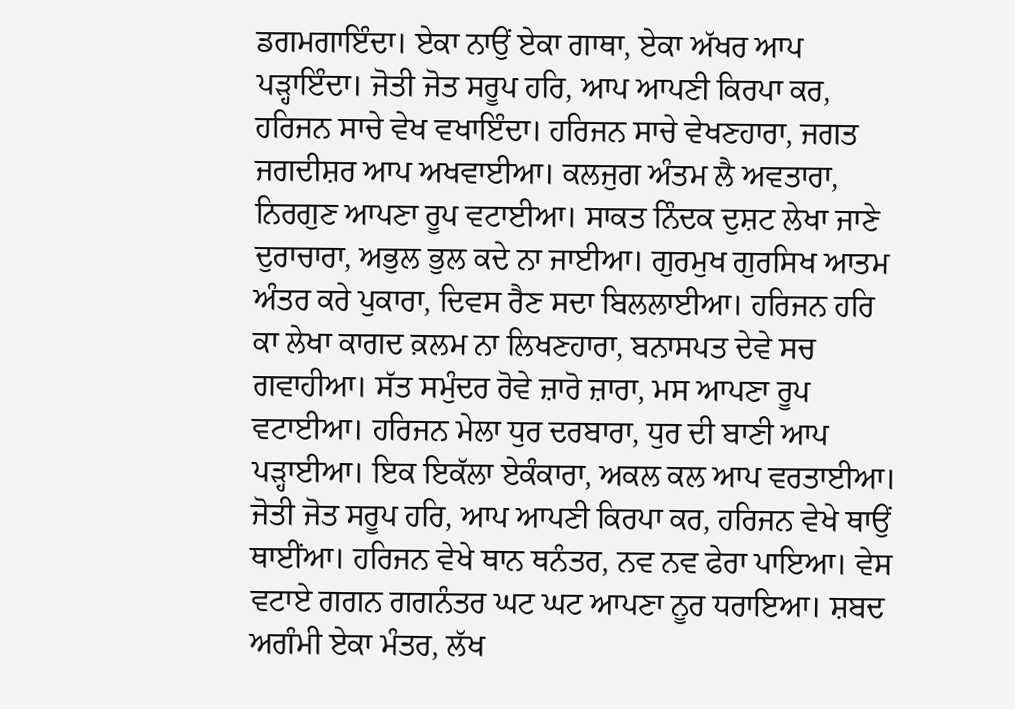ਡਗਮਗਾਇੰਦਾ। ਏਕਾ ਨਾਉਂ ਏਕਾ ਗਾਥਾ, ਏਕਾ ਅੱਖਰ ਆਪ ਪੜ੍ਹਾਇੰਦਾ। ਜੋਤੀ ਜੋਤ ਸਰੂਪ ਹਰਿ, ਆਪ ਆਪਣੀ ਕਿਰਪਾ ਕਰ, ਹਰਿਜਨ ਸਾਚੇ ਵੇਖ ਵਖਾਇੰਦਾ। ਹਰਿਜਨ ਸਾਚੇ ਵੇਖਣਹਾਰਾ, ਜਗਤ ਜਗਦੀਸ਼ਰ ਆਪ ਅਖਵਾਈਆ। ਕਲਜੁਗ ਅੰਤਮ ਲੈ ਅਵਤਾਰਾ, ਨਿਰਗੁਣ ਆਪਣਾ ਰੂਪ ਵਟਾਈਆ। ਸਾਕਤ ਨਿੰਦਕ ਦੁਸ਼ਟ ਲੇਖਾ ਜਾਣੇ ਦੁਰਾਚਾਰਾ, ਅਭੁਲ ਭੁਲ ਕਦੇ ਨਾ ਜਾਈਆ। ਗੁਰਮੁਖ ਗੁਰਸਿਖ ਆਤਮ ਅੰਤਰ ਕਰੇ ਪੁਕਾਰਾ, ਦਿਵਸ ਰੈਣ ਸਦਾ ਬਿਲਲਾਈਆ। ਹਰਿਜਨ ਹਰਿ ਕਾ ਲੇਖਾ ਕਾਗਦ ਕ਼ਲਮ ਨਾ ਲਿਖਣਹਾਰਾ, ਬਨਾਸਪਤ ਦੇਵੇ ਸਚ ਗਵਾਹੀਆ। ਸੱਤ ਸਮੁੰਦਰ ਰੋਵੇ ਜ਼ਾਰੋ ਜ਼ਾਰਾ, ਮਸ ਆਪਣਾ ਰੂਪ ਵਟਾਈਆ। ਹਰਿਜਨ ਮੇਲਾ ਧੁਰ ਦਰਬਾਰਾ, ਧੁਰ ਦੀ ਬਾਣੀ ਆਪ ਪੜ੍ਹਾਈਆ। ਇਕ ਇਕੱਲਾ ਏਕੰਕਾਰਾ, ਅਕਲ ਕਲ ਆਪ ਵਰਤਾਈਆ। ਜੋਤੀ ਜੋਤ ਸਰੂਪ ਹਰਿ, ਆਪ ਆਪਣੀ ਕਿਰਪਾ ਕਰ, ਹਰਿਜਨ ਵੇਖੇ ਥਾਉਂ ਥਾਈਂਆ। ਹਰਿਜਨ ਵੇਖੇ ਥਾਨ ਥਨੰਤਰ, ਨਵ ਨਵ ਫੇਰਾ ਪਾਇਆ। ਵੇਸ ਵਟਾਏ ਗਗਨ ਗਗਨੰਤਰ ਘਟ ਘਟ ਆਪਣਾ ਨੂਰ ਧਰਾਇਆ। ਸ਼ਬਦ ਅਗੰਮੀ ਏਕਾ ਮੰਤਰ, ਲੱਖ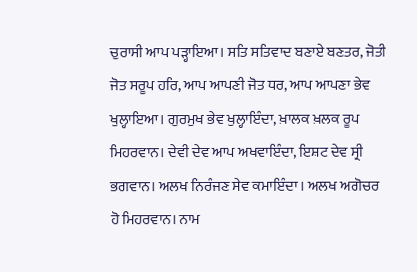ਚੁਰਾਸੀ ਆਪ ਪੜ੍ਹਾਇਆ। ਸਤਿ ਸਤਿਵਾਦ ਬਣਾਏ ਬਣਤਰ, ਜੋਤੀ ਜੋਤ ਸਰੂਪ ਹਰਿ, ਆਪ ਆਪਣੀ ਜੋਤ ਧਰ, ਆਪ ਆਪਣਾ ਭੇਵ ਖੁਲ੍ਹਾਇਆ। ਗੁਰਮੁਖ ਭੇਵ ਖੁਲ੍ਹਾਇੰਦਾ, ਖ਼ਾਲਕ ਖ਼ਲਕ ਰੂਪ ਮਿਹਰਵਾਨ। ਦੇਵੀ ਦੇਵ ਆਪ ਅਖਵਾਇੰਦਾ, ਇਸ਼ਟ ਦੇਵ ਸ੍ਰੀ ਭਗਵਾਨ। ਅਲਖ ਨਿਰੰਜਣ ਸੇਵ ਕਮਾਇੰਦਾ। ਅਲਖ ਅਗੋਚਰ ਹੋ ਮਿਹਰਵਾਨ। ਨਾਮ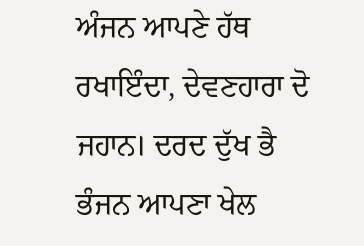ਅੰਜਨ ਆਪਣੇ ਹੱਥ ਰਖਾਇੰਦਾ, ਦੇਵਣਹਾਰਾ ਦੋ ਜਹਾਨ। ਦਰਦ ਦੁੱਖ ਭੈ ਭੰਜਨ ਆਪਣਾ ਖੇਲ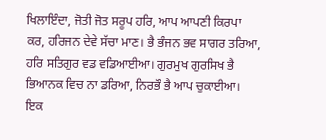ਖਿਲਾਇੰਦਾ, ਜੋਤੀ ਜੋਤ ਸਰੂਪ ਹਰਿ, ਆਪ ਆਪਣੀ ਕਿਰਪਾ ਕਰ, ਹਰਿਜਨ ਦੇਵੇ ਸੱਚਾ ਮਾਣ। ਭੈ ਭੰਜਨ ਭਵ ਸਾਗਰ ਤਰਿਆ, ਹਰਿ ਸਤਿਗੁਰ ਵਡ ਵਡਿਆਈਆ। ਗੁਰਮੁਖ ਗੁਰਸਿਖ ਭੈ ਭਿਆਨਕ ਵਿਚ ਨਾ ਡਰਿਆ, ਨਿਰਭੌ ਭੈ ਆਪ ਚੁਕਾਈਆ। ਇਕ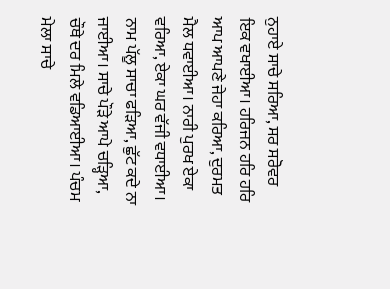ਨੁਹਾਏ ਸਾਚੇ ਸਰਿਆ, ਸਰ ਸਰੋਵਰ ਇਕ ਵਖਾਈਆ। ਹਰਿਜਨ ਹਰਿ ਹਰਿ ਆਪ ਆਪਣੇ ਜੇਹਾ ਕਰਿਆ, ਦੁਰਮਤ ਮੈਲ ਧਵਾਈਆ। ਨਾਰੀ ਪੁਰਖ ਏਕਾ ਵਰਿਆ, ਏਕਾ ਘਰ ਵੱਜੀ ਵਧਾਈਆ। ਨਾਮ ਪੱਲੂ ਸਾਚਾ ਫੜਿਆ, ਛੁੱਟ ਕਦੇ ਨਾ ਜਾਈਆ। ਸਾਚੇ ਪੌੜੇ ਆਪੇ ਚੜ੍ਹਿਆ, ਚੌਥੇ ਦਰ ਮਿਲੇ ਵਡਿਆਈਆ। ਪੰਚਮ ਮੇਲਾ ਸਾਚੇ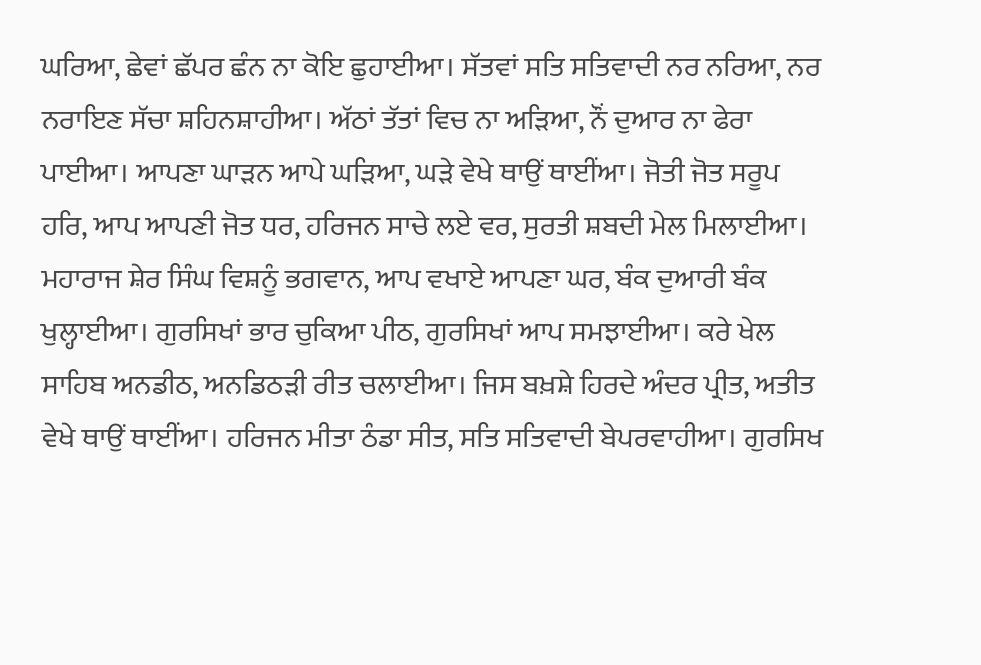ਘਰਿਆ, ਛੇਵਾਂ ਛੱਪਰ ਛੰਨ ਨਾ ਕੋਇ ਛੁਹਾਈਆ। ਸੱਤਵਾਂ ਸਤਿ ਸਤਿਵਾਦੀ ਨਰ ਨਰਿਆ, ਨਰ ਨਰਾਇਣ ਸੱਚਾ ਸ਼ਹਿਨਸ਼ਾਹੀਆ। ਅੱਠਾਂ ਤੱਤਾਂ ਵਿਚ ਨਾ ਅੜਿਆ, ਨੌਂ ਦੁਆਰ ਨਾ ਫੇਰਾ ਪਾਈਆ। ਆਪਣਾ ਘਾੜਨ ਆਪੇ ਘੜਿਆ, ਘੜੇ ਵੇਖੇ ਥਾਉਂ ਥਾਈਂਆ। ਜੋਤੀ ਜੋਤ ਸਰੂਪ ਹਰਿ, ਆਪ ਆਪਣੀ ਜੋਤ ਧਰ, ਹਰਿਜਨ ਸਾਚੇ ਲਏ ਵਰ, ਸੁਰਤੀ ਸ਼ਬਦੀ ਮੇਲ ਮਿਲਾਈਆ। ਮਹਾਰਾਜ ਸ਼ੇਰ ਸਿੰਘ ਵਿਸ਼ਨੂੰ ਭਗਵਾਨ, ਆਪ ਵਖਾਏ ਆਪਣਾ ਘਰ, ਬੰਕ ਦੁਆਰੀ ਬੰਕ ਖੁਲ੍ਹਾਈਆ। ਗੁਰਸਿਖਾਂ ਭਾਰ ਚੁਕਿਆ ਪੀਠ, ਗੁਰਸਿਖਾਂ ਆਪ ਸਮਝਾਈਆ। ਕਰੇ ਖੇਲ ਸਾਹਿਬ ਅਨਡੀਠ, ਅਨਡਿਠੜੀ ਰੀਤ ਚਲਾਈਆ। ਜਿਸ ਬਖ਼ਸ਼ੇ ਹਿਰਦੇ ਅੰਦਰ ਪ੍ਰੀਤ, ਅਤੀਤ ਵੇਖੇ ਥਾਉਂ ਥਾਈਂਆ। ਹਰਿਜਨ ਮੀਤਾ ਠੰਡਾ ਸੀਤ, ਸਤਿ ਸਤਿਵਾਦੀ ਬੇਪਰਵਾਹੀਆ। ਗੁਰਸਿਖ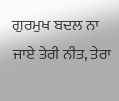ਗੁਰਮੁਖ ਬਦਲ ਨਾ ਜਾਏ ਤੇਰੀ ਨੀਤ, ਤੇਰਾ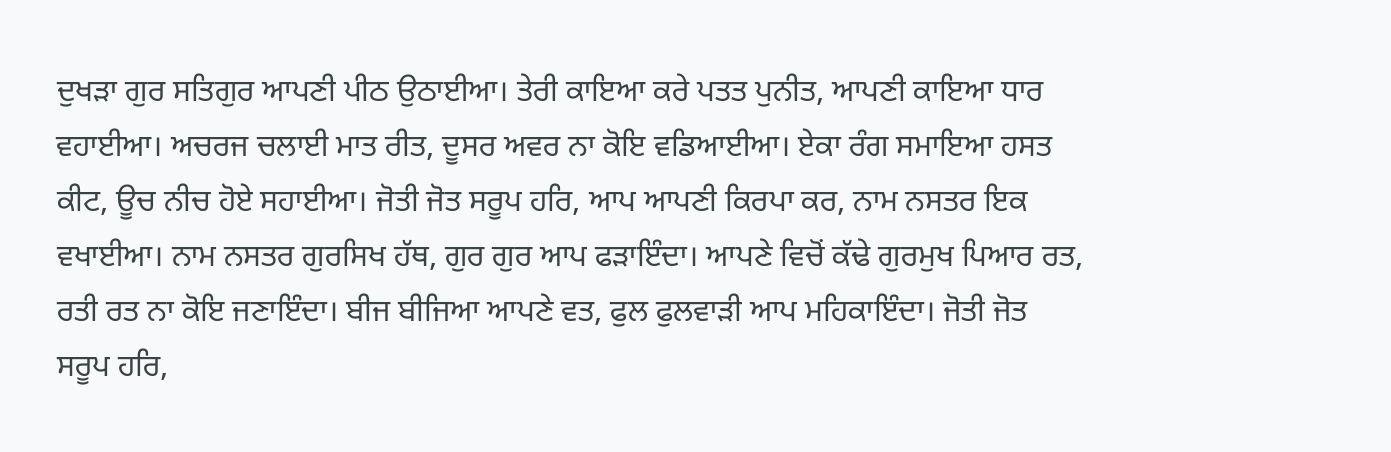ਦੁਖੜਾ ਗੁਰ ਸਤਿਗੁਰ ਆਪਣੀ ਪੀਠ ਉਠਾਈਆ। ਤੇਰੀ ਕਾਇਆ ਕਰੇ ਪਤਤ ਪੁਨੀਤ, ਆਪਣੀ ਕਾਇਆ ਧਾਰ ਵਹਾਈਆ। ਅਚਰਜ ਚਲਾਈ ਮਾਤ ਰੀਤ, ਦੂਸਰ ਅਵਰ ਨਾ ਕੋਇ ਵਡਿਆਈਆ। ਏਕਾ ਰੰਗ ਸਮਾਇਆ ਹਸਤ ਕੀਟ, ਊਚ ਨੀਚ ਹੋਏ ਸਹਾਈਆ। ਜੋਤੀ ਜੋਤ ਸਰੂਪ ਹਰਿ, ਆਪ ਆਪਣੀ ਕਿਰਪਾ ਕਰ, ਨਾਮ ਨਸਤਰ ਇਕ ਵਖਾਈਆ। ਨਾਮ ਨਸਤਰ ਗੁਰਸਿਖ ਹੱਥ, ਗੁਰ ਗੁਰ ਆਪ ਫੜਾਇੰਦਾ। ਆਪਣੇ ਵਿਚੋਂ ਕੱਢੇ ਗੁਰਮੁਖ ਪਿਆਰ ਰਤ, ਰਤੀ ਰਤ ਨਾ ਕੋਇ ਜਣਾਇੰਦਾ। ਬੀਜ ਬੀਜਿਆ ਆਪਣੇ ਵਤ, ਫੁਲ ਫੁਲਵਾੜੀ ਆਪ ਮਹਿਕਾਇੰਦਾ। ਜੋਤੀ ਜੋਤ ਸਰੂਪ ਹਰਿ,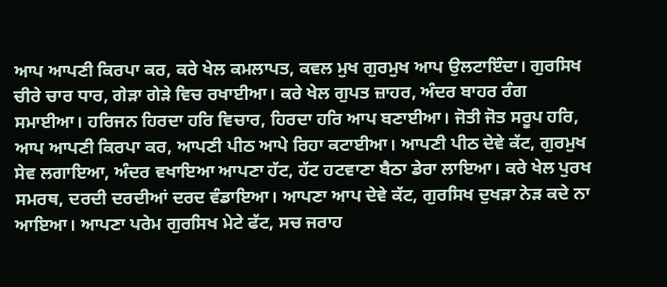ਆਪ ਆਪਣੀ ਕਿਰਪਾ ਕਰ, ਕਰੇ ਖੇਲ ਕਮਲਾਪਤ, ਕਵਲ ਮੁਖ ਗੁਰਮੁਖ ਆਪ ਉਲਟਾਇੰਦਾ। ਗੁਰਸਿਖ ਚੀਰੇ ਚਾਰ ਧਾਰ, ਗੇੜਾ ਗੇੜੇ ਵਿਚ ਰਖਾਈਆ। ਕਰੇ ਖੇਲ ਗੁਪਤ ਜ਼ਾਹਰ, ਅੰਦਰ ਬਾਹਰ ਰੰਗ ਸਮਾਈਆ। ਹਰਿਜਨ ਹਿਰਦਾ ਹਰਿ ਵਿਚਾਰ, ਹਿਰਦਾ ਹਰਿ ਆਪ ਬਣਾਈਆ। ਜੋਤੀ ਜੋਤ ਸਰੂਪ ਹਰਿ, ਆਪ ਆਪਣੀ ਕਿਰਪਾ ਕਰ, ਆਪਣੀ ਪੀਠ ਆਪੇ ਰਿਹਾ ਕਟਾਈਆ। ਆਪਣੀ ਪੀਠ ਦੇਵੇ ਕੱਟ, ਗੁਰਮੁਖ ਸੇਵ ਲਗਾਇਆ, ਅੰਦਰ ਵਖਾਇਆ ਆਪਣਾ ਹੱਟ, ਹੱਟ ਹਟਵਾਣਾ ਬੈਠਾ ਡੇਰਾ ਲਾਇਆ। ਕਰੇ ਖੇਲ ਪੁਰਖ ਸਮਰਥ, ਦਰਦੀ ਦਰਦੀਆਂ ਦਰਦ ਵੰਡਾਇਆ। ਆਪਣਾ ਆਪ ਦੇਵੇ ਕੱਟ, ਗੁਰਸਿਖ ਦੁਖੜਾ ਨੇੜ ਕਦੇ ਨਾ ਆਇਆ। ਆਪਣਾ ਪਰੇਮ ਗੁਰਸਿਖ ਮੇਟੇ ਫੱਟ, ਸਚ ਜਰਾਹ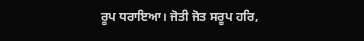ਰੂਪ ਧਰਾਇਆ। ਜੋਤੀ ਜੋਤ ਸਰੂਪ ਹਰਿ,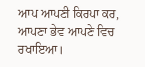ਆਪ ਆਪਣੀ ਕਿਰਪਾ ਕਰ, ਆਪਣਾ ਭੇਵ ਆਪਣੇ ਵਿਚ ਰਖਾਇਆ।